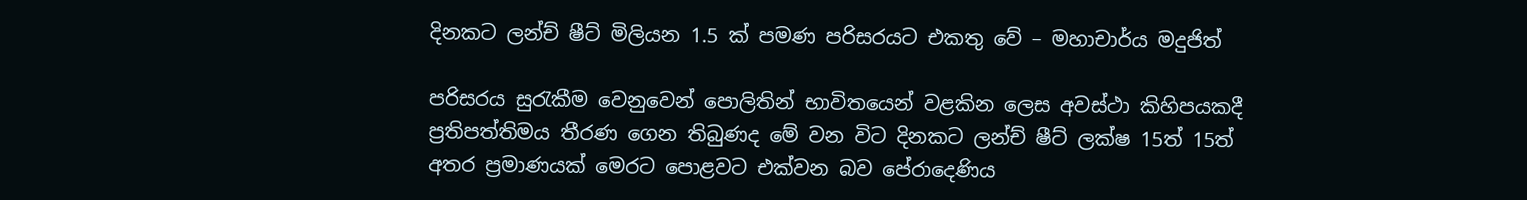දිනකට ලන්ච් ෂීට් මිලියන 1.5 ක් පමණ පරිසරයට එකතු වේ – මහාචාර්ය මදුජිත්

පරිසරය සුරැකීම වෙනුවෙන් පොලිතින් භාවිතයෙන් වළකින ලෙස අවස්ථා කිහිපයකදී ප්‍රතිපත්තිමය තීරණ ගෙන තිබුණද මේ වන විට දිනකට ලන්ච් ෂීට් ලක්ෂ 15ත් 15ත් අතර ප්‍රමාණයක් මෙරට පොළවට එක්වන බව පේරාදෙණිය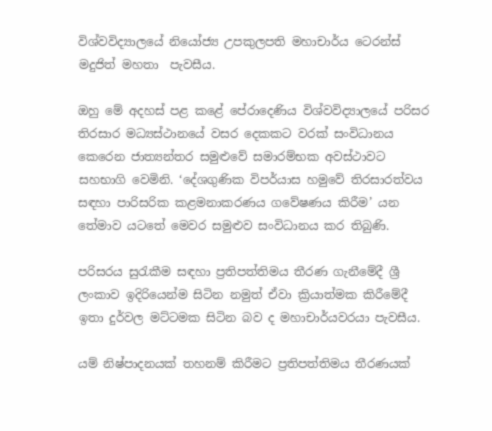විශ්වවිද්‍යාලයේ නියෝජ්‍ය උපකුලපති මහාචාර්ය ටෙරන්ස් මදුජිත් මහතා  පැවසීය.

ඔහු මේ අදහස් පළ කළේ පේරාදෙණිය විශ්වවිද්‍යාලයේ පරිසර තිරසාර මධ්‍යස්ථානයේ වසර දෙකකට වරක් සංවිධානය කෙරෙන ජාත්‍යන්තර සමුළුවේ සමාරම්භක අවස්ථාවට සහභාගි වෙමිනි. ‘දේශගුණික විපර්යාස හමුවේ තිරසාරත්වය සඳහා පාරිසරික කළමනාකරණය ගවේෂණය කිරීම’ යන තේමාව යටතේ මෙවර සමුළුව සංවිධානය කර තිබුණි.

පරිසරය සුරැකීම සඳහා ප්‍රතිපත්තිමය තීරණ ගැනීමේදී ශ්‍රී ලංකාව ඉදිරියෙන්ම සිටින නමුත් ඒවා ක්‍රියාත්මක කිරීමේදී ඉතා දුර්වල මට්ටමක සිටින බව ද මහාචාර්යවරයා පැවසීය.

යම් නිෂ්පාදනයක් තහනම් කිරීමට ප්‍රතිපත්තිමය තීරණයක්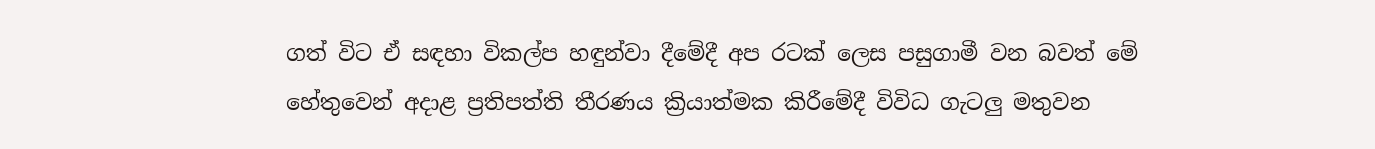ගත් විට ඒ සඳහා විකල්ප හඳුන්වා දීමේදී අප රටක් ලෙස පසුගාමී වන බවත් මේ හේතුවෙන් අදාළ ප්‍රතිපත්ති තීරණය ක්‍රියාත්මක කිරීමේදී විවිධ ගැටලු මතුවන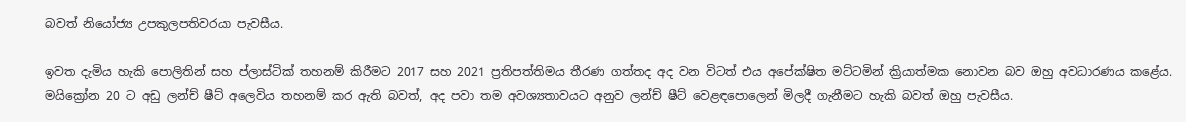බවත් නියෝජ්‍ය උපකුලපතිවරයා පැවසීය.

ඉවත දැමිය හැකි පොලිතින් සහ ප්ලාස්ටික් තහනම් කිරීමට 2017 සහ 2021 ප්‍රතිපත්තිමය තීරණ ගත්තද අද වන විටත් එය අපේක්ෂිත මට්ටමින් ක්‍රියාත්මක නොවන බව ඔහු අවධාරණය කළේය. මයික්‍රෝන 20 ට අඩු ලන්ච් ෂීට් අලෙවිය තහනම් කර ඇති බවත්, අද පවා තම අවශ්‍යතාවයට අනුව ලන්ච් ෂීට් වෙළඳපොලෙන් මිලදී ගැනීමට හැකි බවත් ඔහු පැවසීය.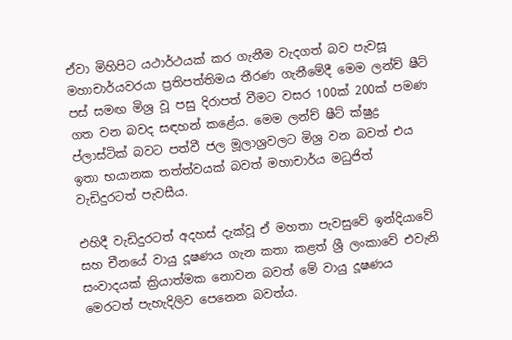ඒවා මිහිපිට යථාර්ථයක් කර ගැනීම වැදගත් බව පැවසූ මහාචාර්යවරයා ප්‍රතිපත්තිමය තීරණ ගැනීමේදී මෙම ලන්ච් ෂීට් පස් සමඟ මිශ්‍ර වූ පසු දිරාපත් වීමට වසර 100ක් 200ක් පමණ ගත වන බවද සඳහන් කළේය. මෙම ලන්ච් ෂීට් ක්ෂුද්‍ර ප්ලාස්ටික් බවට පත්වී ජල මූලාශ්‍රවලට මිශ්‍ර වන බවත් එය ඉතා භයානක තත්ත්වයක් බවත් මහාචාර්ය මධුජිත් වැඩිදුරටත් පැවසීය.

එහිදී වැඩිදුරටත් අදහස් දැක්වූ ඒ මහතා පැවසුවේ ඉන්දියාවේ සහ චීනයේ වායු දූෂණය ගැන කතා කළත් ශ්‍රී ලංකාවේ එවැනි සංවාදයක් ක්‍රියාත්මක නොවන බවත් මේ වායු දූෂණය මෙරටත් පැහැදිලිව පෙනෙන බවත්ය.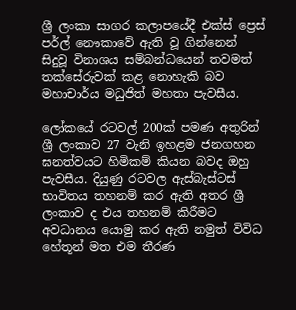ශ්‍රී ලංකා සාගර කලාපයේදී එක්ස් ප්‍රෙස් පර්ල් නෞකාවේ ඇති වූ ගින්නෙන් සිදුවූ විනාශය සම්බන්ධයෙන් තවමත් තක්සේරුවක් කළ නොහැකි බව මහාචාර්ය මධුජිත් මහතා පැවසීය.

ලෝකයේ රටවල් 200ක් පමණ අතුරින් ශ්‍රී ලංකාව 27 වැනි ඉහළම ජනගහන ඝනත්වයට හිමිකම් කියන බවද ඔහු පැවසීය. දියුණු රටවල ඇස්බැස්ටස් භාවිතය තහනම් කර ඇති අතර ශ්‍රී ලංකාව ද එය තහනම් කිරීමට අවධානය යොමු කර ඇති නමුත් විවිධ හේතූන් මත එම තීරණ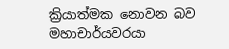ක්‍රියාත්මක නොවන බව මහාචාර්යවරයා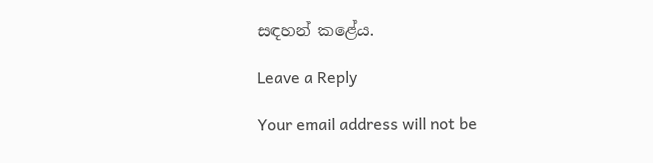සඳහන් කළේය.

Leave a Reply

Your email address will not be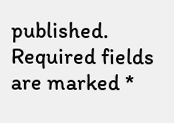published. Required fields are marked *